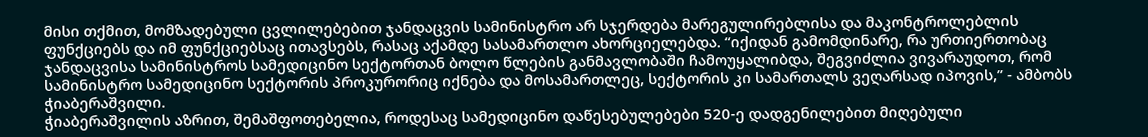მისი თქმით, მომზადებული ცვლილებებით ჯანდაცვის სამინისტრო არ სჯერდება მარეგულირებლისა და მაკონტროლებლის ფუნქციებს და იმ ფუნქციებსაც ითავსებს, რასაც აქამდე სასამართლო ახორციელებდა. “იქიდან გამომდინარე, რა ურთიერთობაც ჯანდაცვისა სამინისტროს სამედიცინო სექტორთან ბოლო წლების განმავლობაში ჩამოუყალიბდა, შეგვიძლია ვივარაუდოთ, რომ სამინისტრო სამედიცინო სექტორის პროკურორიც იქნება და მოსამართლეც, სექტორის კი სამართალს ვეღარსად იპოვის,” - ამბობს ჭიაბერაშვილი.
ჭიაბერაშვილის აზრით, შემაშფოთებელია, როდესაც სამედიცინო დაწესებულებები 520-ე დადგენილებით მიღებული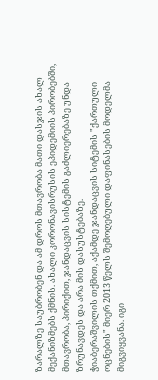ზარალზე საუბრობენ და ამ დროს მთავრობა მათი დასჯის ახალ მექანიზმებს ქმნის. ახალი კორონავისრუსის ეპიდემიის პირობებში, მთავრობა, პირიქით, ჯანდაცვის სისტემის გაძლიერებაზე უნდა ზრუნავდეს და არა მის დასუსტებაზე.
ჭიაბერაშვილის თქმით, აქამდე ჯანდაცვის სიტემის "ქართული ოცნების" მიერ 2013 წელს შემოღებული დაფინასების მოდელმა მიგვიყვანა. იგი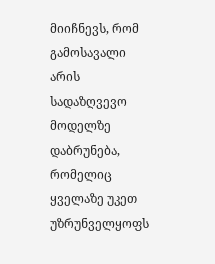მიიჩნევს, რომ გამოსავალი არის სადაზღვევო მოდელზე დაბრუნება, რომელიც ყველაზე უკეთ უზრუნველყოფს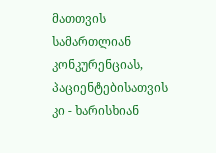მათთვის სამართლიან კონკურენციას, პაციენტებისათვის კი - ხარისხიან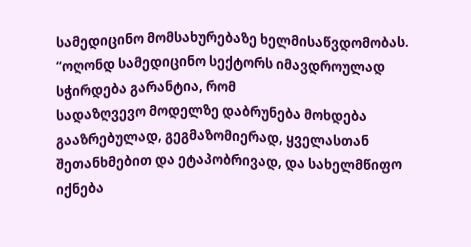სამედიცინო მომსახურებაზე ხელმისაწვდომობას.
“ოღონდ სამედიცინო სექტორს იმავდროულად სჭირდება გარანტია, რომ
სადაზღვევო მოდელზე დაბრუნება მოხდება გააზრებულად, გეგმაზომიერად, ყველასთან შეთანხმებით და ეტაპობრივად, და სახელმწიფო იქნება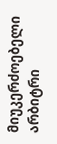მიუკერძოებელი არბიტრი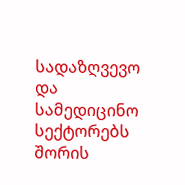სადაზღვევო და სამედიცინო სექტორებს შორის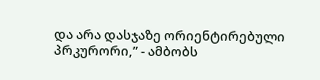და არა დასჯაზე ორიენტირებული პრკურორი,” - ამბობს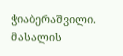ჭიაბერაშვილი.
მასალის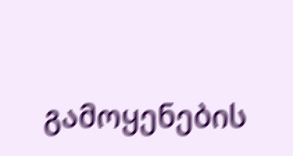გამოყენების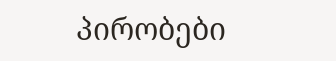პირობები